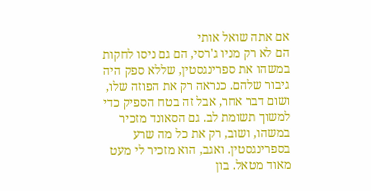אם אתה שואל אותי
הם לא רק מניו ג'רסי, הם גם ניסו לחקות במשהו את ספרינגסטין, שללא ספק היה גיבור שלהם. כנראה רק את הפוזה שלו, ושום דבר אחר, אבל זה בטח הספיק כדי למשוך תשומת לב. גם הסאונד מזכיר במשהו, ושוב, רק את כל מה שרע בספרינגסטין. ואגב, הוא מזכיר לי מעט מאוד מטאל. בון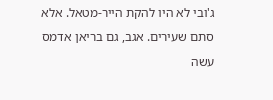ג'ובי לא היו להקת הייר-מטאל. אלא סתם שעירים. אגב, גם בריאן אדמס עשה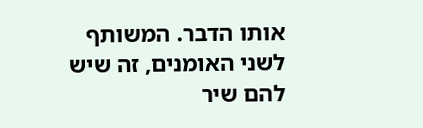אותו הדבר. המשותף לשני האומנים, זה שיש להם שיר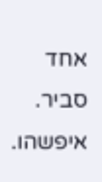אחד סביר. איפשהו.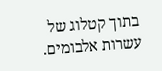בתוך קטלוג של עשרות אלבומים.